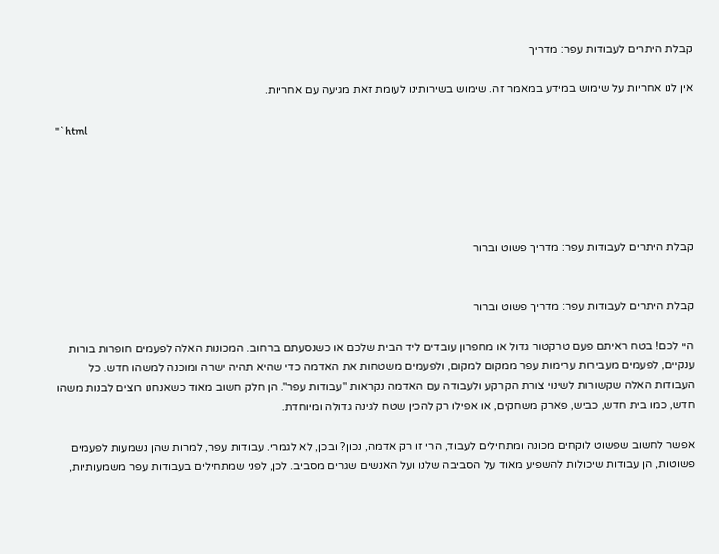קבלת היתרים לעבודות עפר: מדריך

אין לנו אחריות על שימוש במידע במאמר זה. שימוש בשירותינו לעומת זאת מגיעה עם אחריות.

"`html





קבלת היתרים לעבודות עפר: מדריך פשוט וברור


קבלת היתרים לעבודות עפר: מדריך פשוט וברור

היי לכם! בטח ראיתם פעם טרקטור גדול או מחפרון עובדים ליד הבית שלכם או כשנסעתם ברחוב. המכונות האלה לפעמים חופרות בורות ענקיים, לפעמים מעבירות ערימות עפר ממקום למקום, ולפעמים משטחות את האדמה כדי שהיא תהיה ישרה ומוכנה למשהו חדש. כל העבודות האלה שקשורות לשינוי צורת הקרקע ולעבודה עם האדמה נקראות "עבודות עפר". הן חלק חשוב מאוד כשאנחנו רוצים לבנות משהו חדש, כמו בית חדש, כביש, פארק משחקים, או אפילו רק להכין שטח לגינה גדולה ומיוחדת.

אפשר לחשוב שפשוט לוקחים מכונה ומתחילים לעבוד, הרי זו רק אדמה, נכון? ובכן, לא לגמרי. עבודות עפר, למרות שהן נשמעות לפעמים פשוטות, הן עבודות שיכולות להשפיע מאוד על הסביבה שלנו ועל האנשים שגרים מסביב. לכן, לפני שמתחילים בעבודות עפר משמעותיות,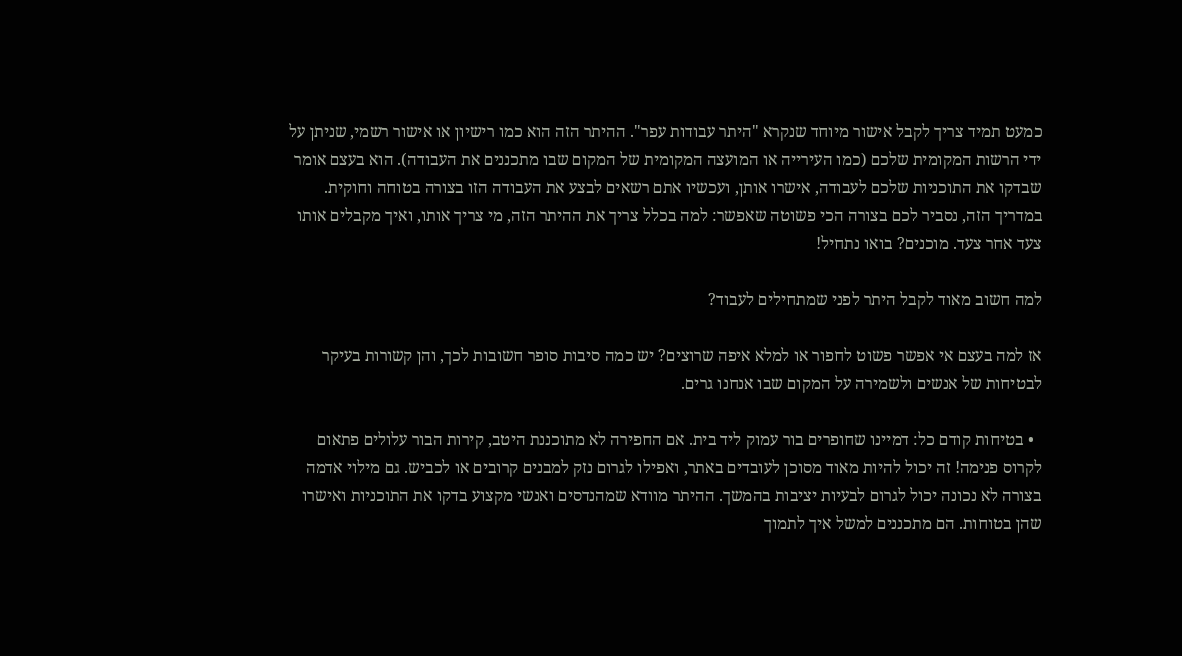כמעט תמיד צריך לקבל אישור מיוחד שנקרא "היתר עבודות עפר". ההיתר הזה הוא כמו רישיון או אישור רשמי, שניתן על ידי הרשות המקומית שלכם (כמו העירייה או המועצה המקומית של המקום שבו מתכננים את העבודה). הוא בעצם אומר שבדקו את התוכניות שלכם לעבודה, אישרו אותן, ועכשיו אתם רשאים לבצע את העבודה הזו בצורה בטוחה וחוקית. במדריך הזה, נסביר לכם בצורה הכי פשוטה שאפשר: למה בכלל צריך את ההיתר הזה, מי צריך אותו, ואיך מקבלים אותו צעד אחר צעד. מוכנים? בואו נתחיל!

למה חשוב מאוד לקבל היתר לפני שמתחילים לעבוד?

אז למה בעצם אי אפשר פשוט לחפור או למלא איפה שרוצים? יש כמה סיבות סופר חשובות לכך, והן קשורות בעיקר לבטיחות של אנשים ולשמירה על המקום שבו אנחנו גרים.

  • בטיחות קודם כל: דמיינו שחופרים בור עמוק ליד בית. אם החפירה לא מתוכננת היטב, קירות הבור עלולים פתאום לקרוס פנימה! זה יכול להיות מאוד מסוכן לעובדים באתר, ואפילו לגרום נזק למבנים קרובים או לכביש. גם מילוי אדמה בצורה לא נכונה יכול לגרום לבעיות יציבות בהמשך. ההיתר מוודא שמהנדסים ואנשי מקצוע בדקו את התוכניות ואישרו שהן בטוחות. הם מתכננים למשל איך לתמוך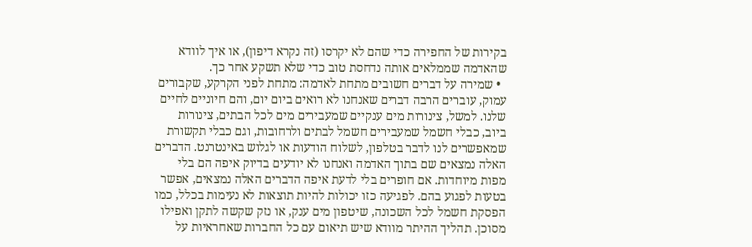בקירות של החפירה כדי שהם לא יקרסו (זה נקרא דיפון), או איך לוודא שהאדמה שממלאים אותה נדחסת טוב כדי שלא תשקע אחר כך.
  • שמירה על דברים חשובים מתחת לאדמה: מתחת לפני הקרקע, שקבורים עמוק, עוברים הרבה דברים שאנחנו לא רואים ביום יום, והם חיוניים לחיים שלנו. למשל, צינורות מים ענקיים שמעבירים מים לכל הבתים, צינורות ביוב, כבלי חשמל שמעבירים חשמל לבתים ולרחובות, וגם כבלי תקשורת שמאפשרים לנו לדבר בטלפון, לשלוח הודעות או לגלוש באינטרנט. הדברים האלה נמצאים שם בתוך האדמה ואנחנו לא יודעים בדיוק איפה הם בלי מפות מיוחדות. אם חופרים בלי לדעת איפה הדברים האלה נמצאים, אפשר בטעות לפגוע בהם. לפגיעה כזו יכולות להיות תוצאות לא נעימות בכלל, כמו הפסקת חשמל לכל השכונה, שיטפון מים ענק, או נזק שקשה לתקן ואפילו מסוכן. תהליך ההיתר מוודא שיש תיאום עם כל החברות שאחראיות על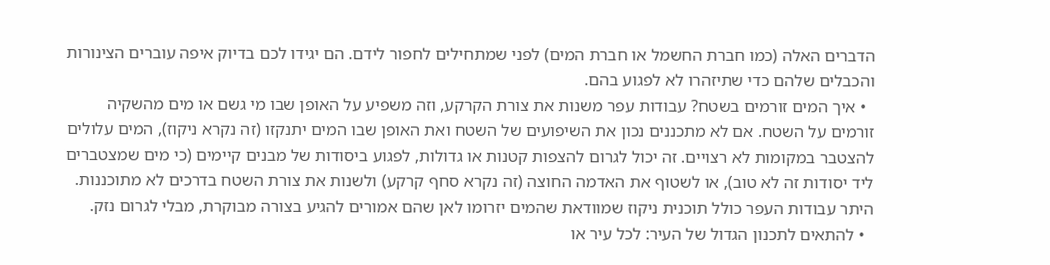הדברים האלה (כמו חברת החשמל או חברת המים) לפני שמתחילים לחפור לידם. הם יגידו לכם בדיוק איפה עוברים הצינורות והכבלים שלהם כדי שתיזהרו לא לפגוע בהם.
  • איך המים זורמים בשטח? עבודות עפר משנות את צורת הקרקע, וזה משפיע על האופן שבו מי גשם או מים מהשקיה זורמים על השטח. אם לא מתכננים נכון את השיפועים של השטח ואת האופן שבו המים יתנקזו (זה נקרא ניקוז), המים עלולים להצטבר במקומות לא רצויים. זה יכול לגרום להצפות קטנות או גדולות, לפגוע ביסודות של מבנים קיימים (כי מים שמצטברים ליד יסודות זה לא טוב), או לשטוף את האדמה החוצה (זה נקרא סחף קרקע) ולשנות את צורת השטח בדרכים לא מתוכננות. היתר עבודות העפר כולל תוכנית ניקוז שמוודאת שהמים יזרומו לאן שהם אמורים להגיע בצורה מבוקרת, מבלי לגרום נזק.
  • להתאים לתכנון הגדול של העיר: לכל עיר או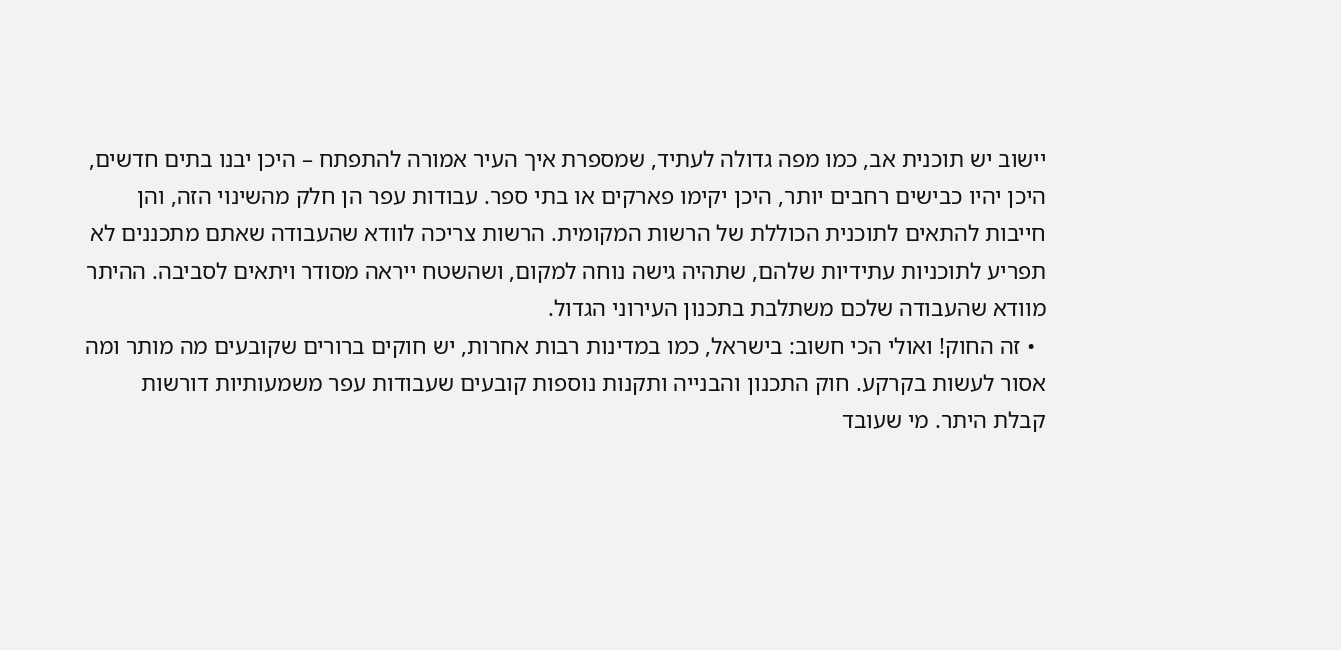יישוב יש תוכנית אב, כמו מפה גדולה לעתיד, שמספרת איך העיר אמורה להתפתח – היכן יבנו בתים חדשים, היכן יהיו כבישים רחבים יותר, היכן יקימו פארקים או בתי ספר. עבודות עפר הן חלק מהשינוי הזה, והן חייבות להתאים לתוכנית הכוללת של הרשות המקומית. הרשות צריכה לוודא שהעבודה שאתם מתכננים לא תפריע לתוכניות עתידיות שלהם, שתהיה גישה נוחה למקום, ושהשטח ייראה מסודר ויתאים לסביבה. ההיתר מוודא שהעבודה שלכם משתלבת בתכנון העירוני הגדול.
  • זה החוק! ואולי הכי חשוב: בישראל, כמו במדינות רבות אחרות, יש חוקים ברורים שקובעים מה מותר ומה אסור לעשות בקרקע. חוק התכנון והבנייה ותקנות נוספות קובעים שעבודות עפר משמעותיות דורשות קבלת היתר. מי שעובד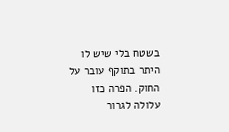בשטח בלי שיש לו היתר בתוקף עובר על החוק. הפרה כזו עלולה לגרור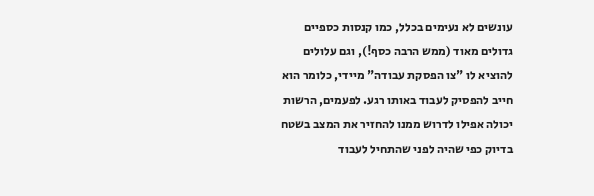עונשים לא נעימים בכלל, כמו קנסות כספיים גדולים מאוד (ממש הרבה כסף!), וגם עלולים להוציא לו "צו הפסקת עבודה" מיידי, כלומר הוא חייב להפסיק לעבוד באותו רגע. לפעמים, הרשות יכולה אפילו לדרוש ממנו להחזיר את המצב בשטח בדיוק כפי שהיה לפני שהתחיל לעבוד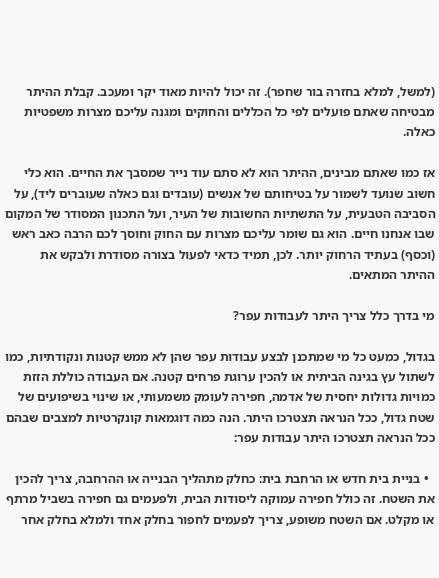(למשל, למלא בחזרה בור שחפר). זה יכול להיות מאוד יקר ומעכב. קבלת ההיתר מבטיחה שאתם פועלים לפי כל הכללים והחוקים ומגנה עליכם מצרות משפטיות כאלה.

אז כמו שאתם מבינים, ההיתר הוא לא סתם עוד נייר שמסבך את החיים. הוא כלי חשוב שנועד לשמור על בטיחותם של אנשים (עובדים וגם כאלה שעוברים ליד), על הסביבה הטבעית, על התשתיות החשובות של העיר, ועל התכנון המסודר של המקום שבו אנחנו חיים. הוא גם שומר עליכם מצרות עם החוק וחוסך לכם הרבה כאב ראש (וכסף) בעתיד הרחוק יותר. לכן, תמיד כדאי לפעול בצורה מסודרת ולבקש את ההיתר המתאים.

מי בדרך כלל צריך היתר לעבודות עפר?

בגדול, כמעט כל מי שמתכנן לבצע עבודות עפר שהן לא ממש קטנות ונקודתיות, כמו לשתול עץ בגינה הביתית או להכין ערוגת פרחים קטנה. אם העבודה כוללת הזזת כמויות גדולות יחסית של אדמה, חפירה לעומק משמעותי, או שינוי בשיפועים של שטח גדול, ככל הנראה תצטרכו היתר. הנה כמה דוגמאות קונקרטיות למצבים שבהם ככל הנראה תצטרכו היתר עבודות עפר:

  • בניית בית חדש או הרחבת בית: כחלק מתהליך הבנייה או ההרחבה, צריך להכין את השטח. זה כולל חפירה עמוקה ליסודות הבית, ולפעמים גם חפירה בשביל מרתף או מקלט. אם השטח משופע, צריך לפעמים לחפור בחלק אחד ולמלא בחלק אחר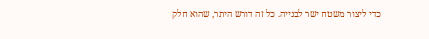כדי ליצור משטח ישר לבנייה. כל זה דורש היתר, שהוא חלק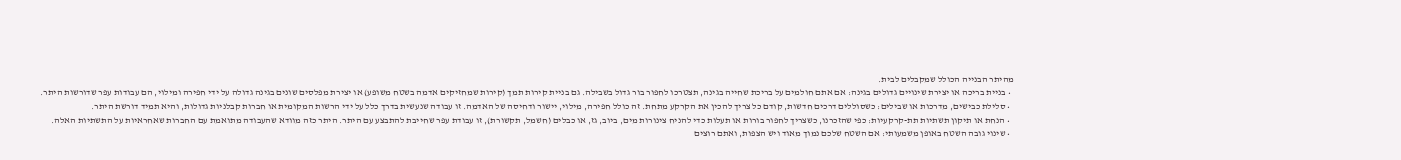מהיתר הבנייה הכולל שמקבלים לבית.
  • בניית בריכה או יצירת שינויים גדולים בגינה: אם אתם חולמים על בריכת שחייה בגינה, תצטרכו לחפור בור גדול בשבילה. גם בניית קירות תמך (קירות שמחזיקים אדמה בשטח משופע) או יצירת מפלסים שונים בגינה גדולה על ידי חפירה ומילוי, הם עבודות עפר שדורשות היתר.
  • סלילת כבישים, מדרכות או שבילים: כשסוללים דרכים חדשות, קודם כל צריך להכין את הקרקע מתחת. זה כולל חפירה, מילוי, יישור ודחיסה של האדמה. זו עבודה שנעשית בדרך כלל על ידי הרשות המקומית או חברות קבלניות גדולות, והיא תמיד דורשת היתר.
  • הנחת או תיקון תשתיות תת-קרקעיות: כפי שהזכרנו, כשצריך לחפור בורות או תעלות כדי להניח צינורות מים, ביוב, גז, או כבלים (חשמל, תקשורת), זו עבודת עפר שחייבת להתבצע עם היתר. היתר כזה מוודא שהעבודה מתואמת עם החברות שאחראיות על התשתיות האלה.
  • שינוי גובה השטח באופן משמעותי: אם השטח שלכם נמוך מאוד ויש הצפות, ואתם רוצים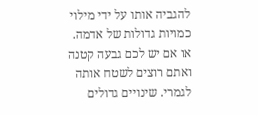להגביה אותו על ידי מילוי כמויות גדולות של אדמה. או אם יש לכם גבעה קטנה ואתם רוצים לשטח אותה לגמרי. שינויים גדולים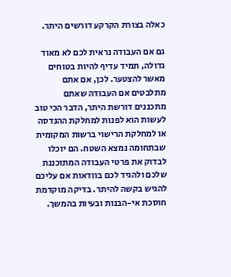כאלה בצורת הקרקע דורשים היתר.

גם אם העבודה נראית לכם לא מאוד גדולה, תמיד עדיף להיות בטוחים מאשר להצטער. לכן, אם אתם מתלבטים אם העבודה שאתם מתכננים דורשת היתר, הדבר הכי טוב לעשות הוא לפנות למחלקת ההנדסה או למחלקת הרישוי ברשות המקומית שבתחומה נמצא השטח. הם יוכלו לבדוק את פרטי העבודה המתוכננת שלכם ולהגיד לכם בוודאות אם עליכם להגיש בקשה להיתר. בדיקה מוקדמת חוסכת אי-הבנות ובעיות בהמשך.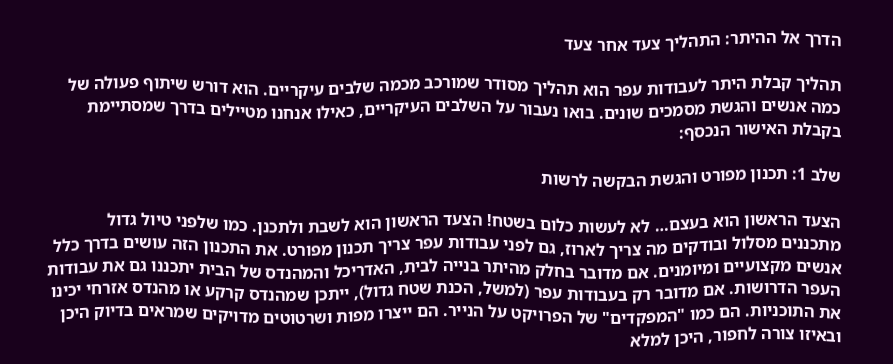הדרך אל ההיתר: התהליך צעד אחר צעד

תהליך קבלת היתר לעבודות עפר הוא תהליך מסודר שמורכב מכמה שלבים עיקריים. הוא דורש שיתוף פעולה של כמה אנשים והגשת מסמכים שונים. בואו נעבור על השלבים העיקריים, כאילו אנחנו מטיילים בדרך שמסתיימת בקבלת האישור הנכסף:

שלב 1: תכנון מפורט והגשת הבקשה לרשות

הצעד הראשון הוא בעצם… לא לעשות כלום בשטח! הצעד הראשון הוא לשבת ולתכנן. כמו שלפני טיול גדול מתכננים מסלול ובודקים מה צריך לארוז, גם לפני עבודות עפר צריך תכנון מפורט. את התכנון הזה עושים בדרך כלל אנשים מקצועיים ומיומנים. אם מדובר בחלק מהיתר בנייה לבית, האדריכל והמהנדס של הבית יתכננו גם את עבודות העפר הדרושות. אם מדובר רק בעבודות עפר (למשל, הכנת שטח גדול), ייתכן שמהנדס קרקע או מהנדס אזרחי יכינו את התוכניות. הם כמו "המפקדים" של הפרויקט על הנייר. הם ייצרו מפות ושרטוטים מדויקים שמראים בדיוק היכן ובאיזו צורה לחפור, היכן למלא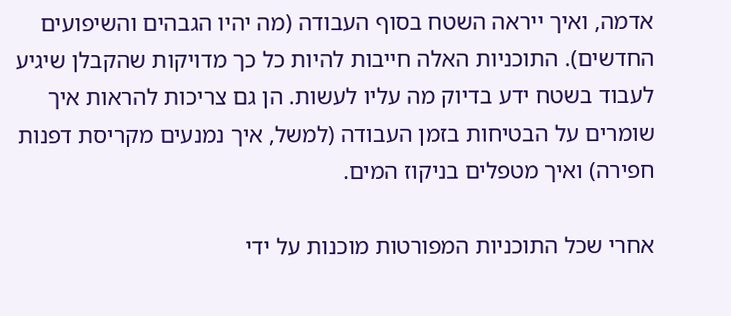אדמה, ואיך ייראה השטח בסוף העבודה (מה יהיו הגבהים והשיפועים החדשים). התוכניות האלה חייבות להיות כל כך מדויקות שהקבלן שיגיע לעבוד בשטח ידע בדיוק מה עליו לעשות. הן גם צריכות להראות איך שומרים על הבטיחות בזמן העבודה (למשל, איך נמנעים מקריסת דפנות חפירה) ואיך מטפלים בניקוז המים.

אחרי שכל התוכניות המפורטות מוכנות על ידי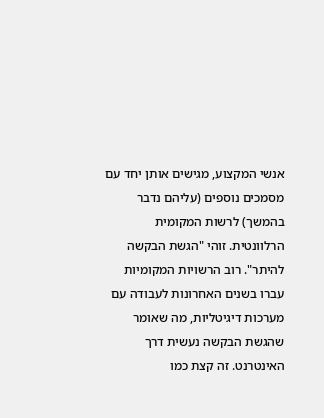אנשי המקצוע, מגישים אותן יחד עם מסמכים נוספים (עליהם נדבר בהמשך) לרשות המקומית הרלוונטית. זוהי "הגשת הבקשה להיתר". רוב הרשויות המקומיות עברו בשנים האחרונות לעבודה עם מערכות דיגיטליות, מה שאומר שהגשת הבקשה נעשית דרך האינטרנט. זה קצת כמו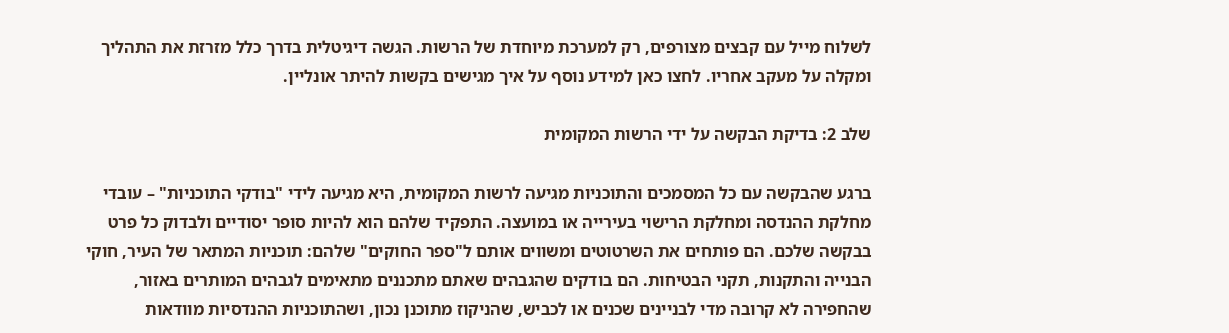לשלוח מייל עם קבצים מצורפים, רק למערכת מיוחדת של הרשות. הגשה דיגיטלית בדרך כלל מזרזת את התהליך ומקלה על מעקב אחריו. לחצו כאן למידע נוסף על איך מגישים בקשות להיתר אונליין.

שלב 2: בדיקת הבקשה על ידי הרשות המקומית

ברגע שהבקשה עם כל המסמכים והתוכניות מגיעה לרשות המקומית, היא מגיעה לידי "בודקי התוכניות" – עובדי מחלקת ההנדסה ומחלקת הרישוי בעירייה או במועצה. התפקיד שלהם הוא להיות סופר יסודיים ולבדוק כל פרט בבקשה שלכם. הם פותחים את השרטוטים ומשווים אותם ל"ספר החוקים" שלהם: תוכניות המתאר של העיר, חוקי הבנייה והתקנות, תקני הבטיחות. הם בודקים שהגבהים שאתם מתכננים מתאימים לגבהים המותרים באזור, שהחפירה לא קרובה מדי לבניינים שכנים או לכביש, שהניקוז מתוכנן נכון, ושהתוכניות ההנדסיות מוודאות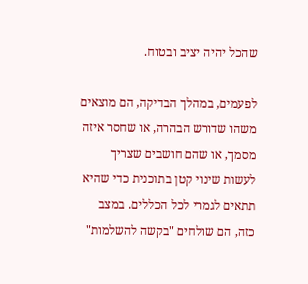שהכל יהיה יציב ובטוח.

לפעמים, במהלך הבדיקה, הם מוצאים משהו שדורש הבהרה, או שחסר איזה מסמך, או שהם חושבים שצריך לעשות שינוי קטן בתוכנית כדי שהיא תתאים לגמרי לכל הכללים. במצב כזה, הם שולחים "בקשה להשלמות"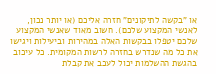או "בקשה לתיקונים" חזרה אליכם (או יותר נכון, לאנשי המקצוע שלכם). חשוב מאוד שאנשי המקצוע שלכם יטפלו בבקשות האלה במהירות וביעילות ויגישו את כל מה שנדרש בחזרה לרשות המקומית. כל עיכוב בהגשת ההשלמות יכול לעכב את קבלת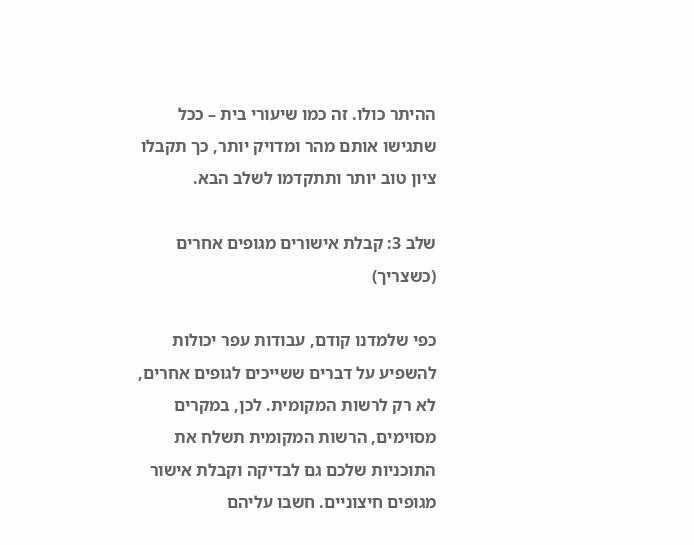ההיתר כולו. זה כמו שיעורי בית – ככל שתגישו אותם מהר ומדויק יותר, כך תקבלו ציון טוב יותר ותתקדמו לשלב הבא.

שלב 3: קבלת אישורים מגופים אחרים (כשצריך)

כפי שלמדנו קודם, עבודות עפר יכולות להשפיע על דברים ששייכים לגופים אחרים, לא רק לרשות המקומית. לכן, במקרים מסוימים, הרשות המקומית תשלח את התוכניות שלכם גם לבדיקה וקבלת אישור מגופים חיצוניים. חשבו עליהם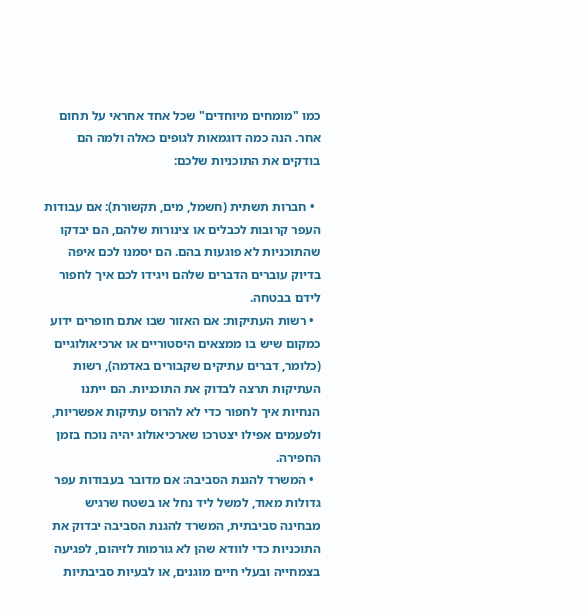כמו "מומחים מיוחדים" שכל אחד אחראי על תחום אחר. הנה כמה דוגמאות לגופים כאלה ולמה הם בודקים את התוכניות שלכם:

  • חברות תשתית (חשמל, מים, תקשורת): אם עבודות העפר קרובות לכבלים או צינורות שלהם, הם יבדקו שהתוכניות לא פוגעות בהם. הם יסמנו לכם איפה בדיוק עוברים הדברים שלהם ויגידו לכם איך לחפור לידם בבטחה.
  • רשות העתיקות: אם האזור שבו אתם חופרים ידוע כמקום שיש בו ממצאים היסטוריים או ארכיאולוגיים (כלומר, דברים עתיקים שקבורים באדמה), רשות העתיקות תרצה לבדוק את התוכניות. הם ייתנו הנחיות איך לחפור כדי לא להרוס עתיקות אפשריות, ולפעמים אפילו יצטרכו שארכיאולוג יהיה נוכח בזמן החפירה.
  • המשרד להגנת הסביבה: אם מדובר בעבודות עפר גדולות מאוד, למשל ליד נחל או בשטח שרגיש מבחינה סביבתית, המשרד להגנת הסביבה יבדוק את התוכניות כדי לוודא שהן לא גורמות לזיהום, לפגיעה בצמחייה ובעלי חיים מוגנים, או לבעיות סביבתיות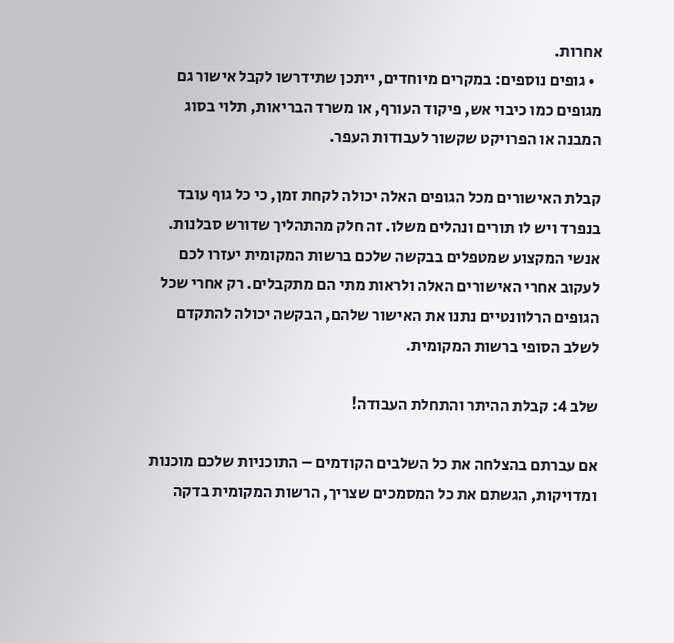אחרות.
  • גופים נוספים: במקרים מיוחדים, ייתכן שתידרשו לקבל אישור גם מגופים כמו כיבוי אש, פיקוד העורף, או משרד הבריאות, תלוי בסוג המבנה או הפרויקט שקשור לעבודות העפר.

קבלת האישורים מכל הגופים האלה יכולה לקחת זמן, כי כל גוף עובד בנפרד ויש לו תורים ונהלים משלו. זה חלק מהתהליך שדורש סבלנות. אנשי המקצוע שמטפלים בבקשה שלכם ברשות המקומית יעזרו לכם לעקוב אחרי האישורים האלה ולראות מתי הם מתקבלים. רק אחרי שכל הגופים הרלוונטיים נתנו את האישור שלהם, הבקשה יכולה להתקדם לשלב הסופי ברשות המקומית.

שלב 4: קבלת ההיתר והתחלת העבודה!

אם עברתם בהצלחה את כל השלבים הקודמים – התוכניות שלכם מוכנות ומדויקות, הגשתם את כל המסמכים שצריך, הרשות המקומית בדקה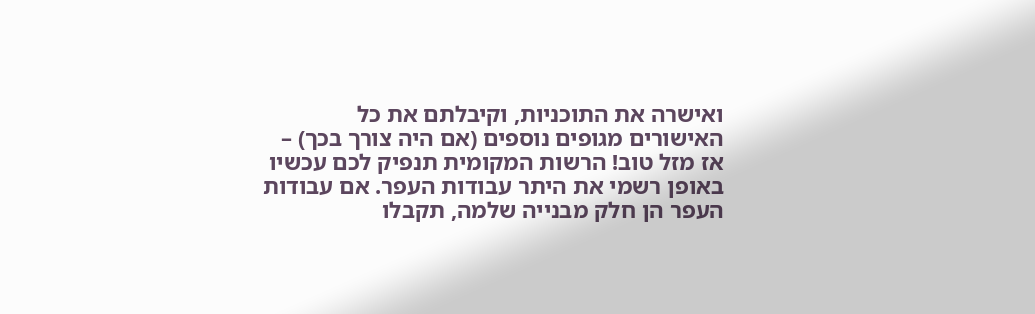ואישרה את התוכניות, וקיבלתם את כל האישורים מגופים נוספים (אם היה צורך בכך) – אז מזל טוב! הרשות המקומית תנפיק לכם עכשיו באופן רשמי את היתר עבודות העפר. אם עבודות העפר הן חלק מבנייה שלמה, תקבלו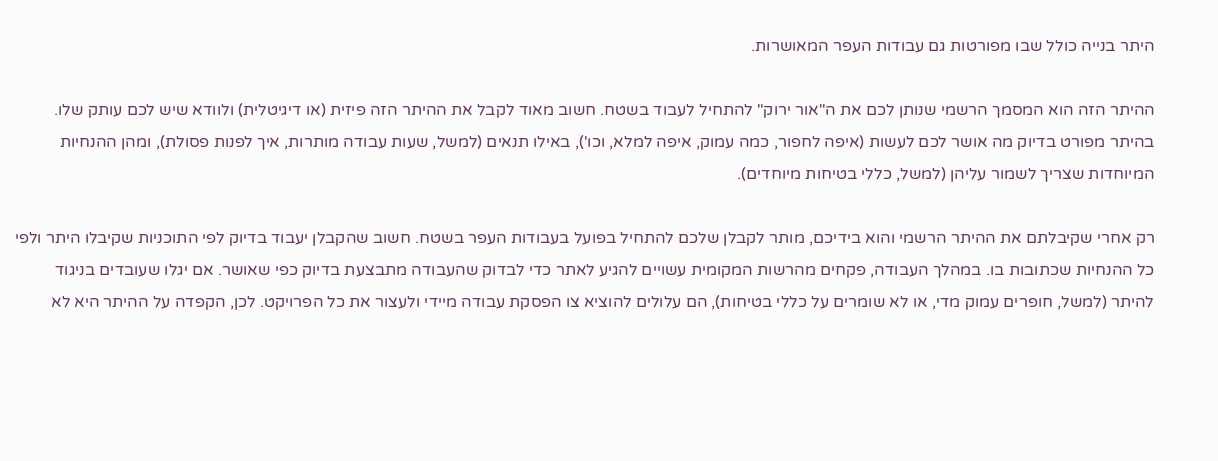היתר בנייה כולל שבו מפורטות גם עבודות העפר המאושרות.

ההיתר הזה הוא המסמך הרשמי שנותן לכם את ה"אור ירוק" להתחיל לעבוד בשטח. חשוב מאוד לקבל את ההיתר הזה פיזית (או דיגיטלית) ולוודא שיש לכם עותק שלו. בהיתר מפורט בדיוק מה אושר לכם לעשות (איפה לחפור, כמה עמוק, איפה למלא, וכו'), באילו תנאים (למשל, שעות עבודה מותרות, איך לפנות פסולת), ומהן ההנחיות המיוחדות שצריך לשמור עליהן (למשל, כללי בטיחות מיוחדים).

רק אחרי שקיבלתם את ההיתר הרשמי והוא בידיכם, מותר לקבלן שלכם להתחיל בפועל בעבודות העפר בשטח. חשוב שהקבלן יעבוד בדיוק לפי התוכניות שקיבלו היתר ולפי כל ההנחיות שכתובות בו. במהלך העבודה, פקחים מהרשות המקומית עשויים להגיע לאתר כדי לבדוק שהעבודה מתבצעת בדיוק כפי שאושר. אם יגלו שעובדים בניגוד להיתר (למשל, חופרים עמוק מדי, או לא שומרים על כללי בטיחות), הם עלולים להוציא צו הפסקת עבודה מיידי ולעצור את כל הפרויקט. לכן, הקפדה על ההיתר היא לא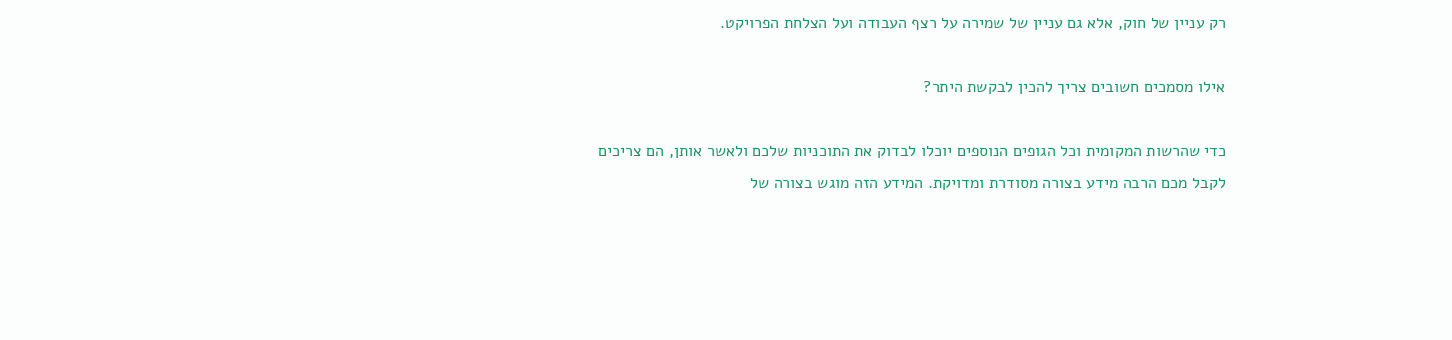רק עניין של חוק, אלא גם עניין של שמירה על רצף העבודה ועל הצלחת הפרויקט.

אילו מסמכים חשובים צריך להכין לבקשת היתר?

כדי שהרשות המקומית וכל הגופים הנוספים יוכלו לבדוק את התוכניות שלכם ולאשר אותן, הם צריכים לקבל מכם הרבה מידע בצורה מסודרת ומדויקת. המידע הזה מוגש בצורה של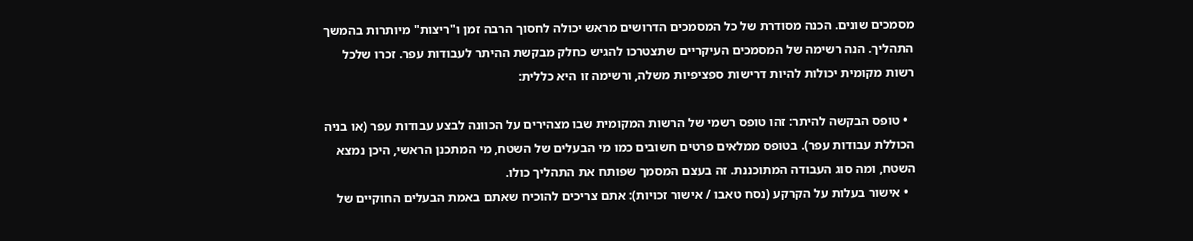מסמכים שונים. הכנה מסודרת של כל המסמכים הדרושים מראש יכולה לחסוך הרבה זמן ו"ריצות" מיותרות בהמשך התהליך. הנה רשימה של המסמכים העיקריים שתצטרכו להגיש כחלק מבקשת ההיתר לעבודות עפר. זכרו שלכל רשות מקומית יכולות להיות דרישות ספציפיות משלה, ורשימה זו היא כללית:

  • טופס הבקשה להיתר: זהו טופס רשמי של הרשות המקומית שבו מצהירים על הכוונה לבצע עבודות עפר (או בניה הכוללת עבודות עפר). בטופס ממלאים פרטים חשובים כמו מי הבעלים של השטח, מי המתכנן הראשי, היכן נמצא השטח, ומה סוג העבודה המתוכננת. זה בעצם המסמך שפותח את התהליך כולו.
  • אישור בעלות על הקרקע (נסח טאבו / אישור זכויות): אתם צריכים להוכיח שאתם באמת הבעלים החוקיים של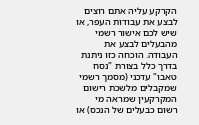הקרקע עליה אתם רוצים לבצע את עבודות העפר, או שיש לכם אישור רשמי מהבעלים לבצע את העבודה. הוכחה כזו ניתנת בדרך כלל בצורת "נסח טאבו" עדכני (מסמך רשמי שמקבלים מלשכת רישום המקרקעין שמראה מי רשום כבעלים של הנכס) או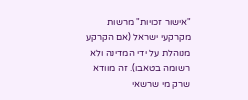"אישור זכויות" מרשות מקרקעי ישראל (אם הקרקע מנוהלת על ידי המדינה ולא רשומה בטאבו). זה מוודא שרק מי שרשאי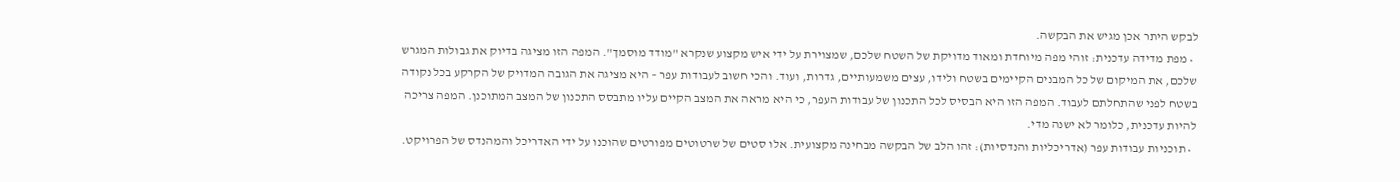לבקש היתר אכן מגיש את הבקשה.
  • מפת מדידה עדכנית: זוהי מפה מיוחדת ומאוד מדויקת של השטח שלכם, שמצוירת על ידי איש מקצוע שנקרא "מודד מוסמך". המפה הזו מציגה בדיוק את גבולות המגרש שלכם, את המיקום של כל המבנים הקיימים בשטח ולידו, עצים משמעותיים, גדרות, ועוד. והכי חשוב לעבודות עפר – היא מציגה את הגובה המדויק של הקרקע בכל נקודה בשטח לפני שהתחלתם לעבוד. המפה הזו היא הבסיס לכל התכנון של עבודות העפר, כי היא מראה את המצב הקיים עליו מתבסס התכנון של המצב המתוכנן. המפה צריכה להיות עדכנית, כלומר לא ישנה מדי.
  • תוכניות עבודות עפר (אדריכליות והנדסיות): זהו הלב של הבקשה מבחינה מקצועית. אלו סטים של שרטוטים מפורטים שהוכנו על ידי האדריכל והמהנדס של הפרויקט.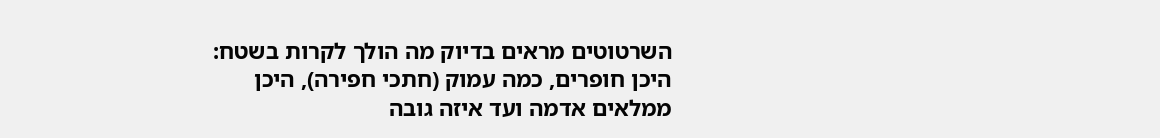השרטוטים מראים בדיוק מה הולך לקרות בשטח: היכן חופרים, כמה עמוק (חתכי חפירה), היכן ממלאים אדמה ועד איזה גובה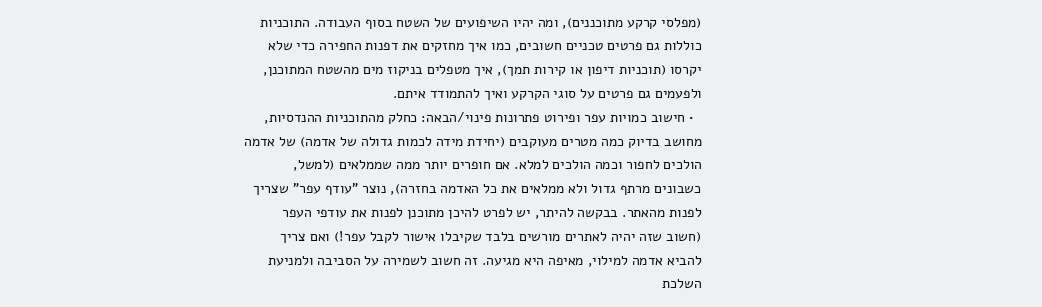(מפלסי קרקע מתוכננים), ומה יהיו השיפועים של השטח בסוף העבודה. התוכניות כוללות גם פרטים טכניים חשובים, כמו איך מחזקים את דפנות החפירה כדי שלא יקרסו (תוכניות דיפון או קירות תמך), איך מטפלים בניקוז מים מהשטח המתוכנן, ולפעמים גם פרטים על סוגי הקרקע ואיך להתמודד איתם.
  • חישוב כמויות עפר ופירוט פתרונות פינוי/הבאה: כחלק מהתוכניות ההנדסיות, מחושב בדיוק כמה מטרים מעוקבים (יחידת מידה לכמות גדולה של אדמה) של אדמה הולכים לחפור וכמה הולכים למלא. אם חופרים יותר ממה שממלאים (למשל, כשבונים מרתף גדול ולא ממלאים את כל האדמה בחזרה), נוצר "עודף עפר" שצריך לפנות מהאתר. בבקשה להיתר, יש לפרט להיכן מתוכנן לפנות את עודפי העפר (חשוב שזה יהיה לאתרים מורשים בלבד שקיבלו אישור לקבל עפר!) ואם צריך להביא אדמה למילוי, מאיפה היא מגיעה. זה חשוב לשמירה על הסביבה ולמניעת השלכת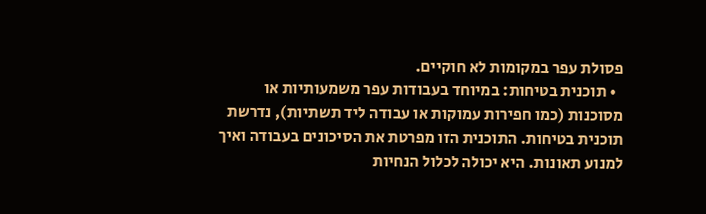פסולת עפר במקומות לא חוקיים.
  • תוכנית בטיחות: במיוחד בעבודות עפר משמעותיות או מסוכנות (כמו חפירות עמוקות או עבודה ליד תשתיות), נדרשת תוכנית בטיחות. התוכנית הזו מפרטת את הסיכונים בעבודה ואיך למנוע תאונות. היא יכולה לכלול הנחיות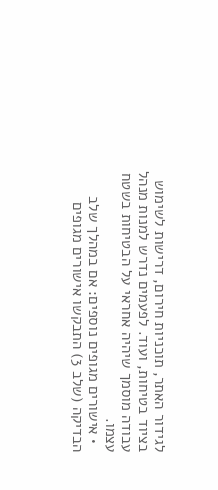לגידור האתר, תוכניות חירום, דרישות לשימוש בציוד בטיחות, ועוד. לפעמים נדרש למנות מנהל עבודה מוסמך שיהיה אחראי על הבטיחות בשטח עצמו.
  • אישורים מגופים נוספים: אם במהלך שלב הבדיקה (שלב 3) התבקשו אישורים מגופים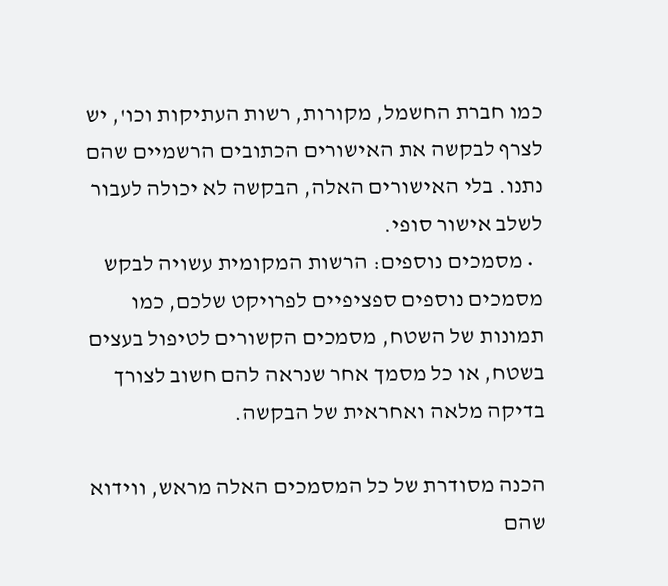כמו חברת החשמל, מקורות, רשות העתיקות וכו', יש לצרף לבקשה את האישורים הכתובים הרשמיים שהם נתנו. בלי האישורים האלה, הבקשה לא יכולה לעבור לשלב אישור סופי.
  • מסמכים נוספים: הרשות המקומית עשויה לבקש מסמכים נוספים ספציפיים לפרויקט שלכם, כמו תמונות של השטח, מסמכים הקשורים לטיפול בעצים בשטח, או כל מסמך אחר שנראה להם חשוב לצורך בדיקה מלאה ואחראית של הבקשה.

הכנה מסודרת של כל המסמכים האלה מראש, ווידוא שהם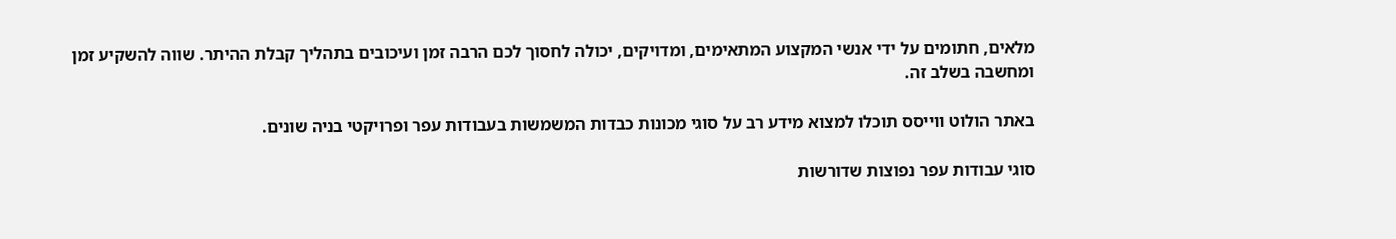מלאים, חתומים על ידי אנשי המקצוע המתאימים, ומדויקים, יכולה לחסוך לכם הרבה זמן ועיכובים בתהליך קבלת ההיתר. שווה להשקיע זמן ומחשבה בשלב זה.

באתר הולוט ווייסס תוכלו למצוא מידע רב על סוגי מכונות כבדות המשמשות בעבודות עפר ופרויקטי בניה שונים.

סוגי עבודות עפר נפוצות שדורשות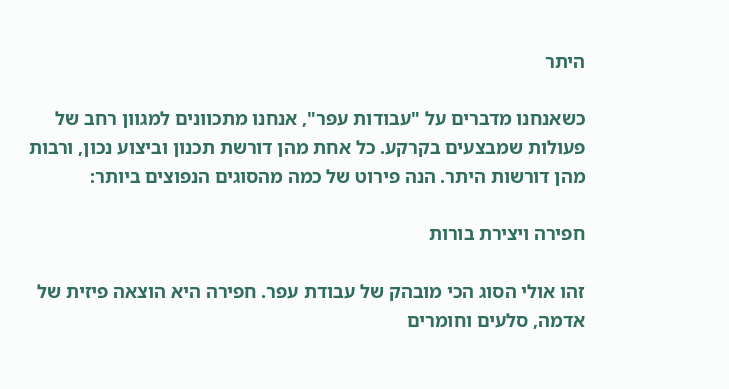היתר

כשאנחנו מדברים על "עבודות עפר", אנחנו מתכוונים למגוון רחב של פעולות שמבצעים בקרקע. כל אחת מהן דורשת תכנון וביצוע נכון, ורבות מהן דורשות היתר. הנה פירוט של כמה מהסוגים הנפוצים ביותר:

חפירה ויצירת בורות

זהו אולי הסוג הכי מובהק של עבודת עפר. חפירה היא הוצאה פיזית של אדמה, סלעים וחומרים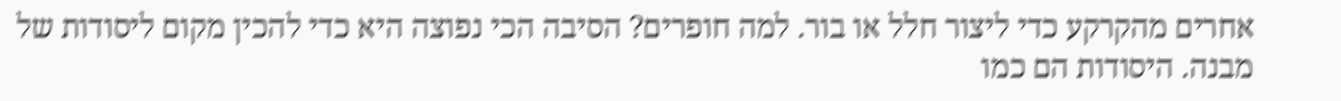אחרים מהקרקע כדי ליצור חלל או בור. למה חופרים? הסיבה הכי נפוצה היא כדי להכין מקום ליסודות של מבנה. היסודות הם כמו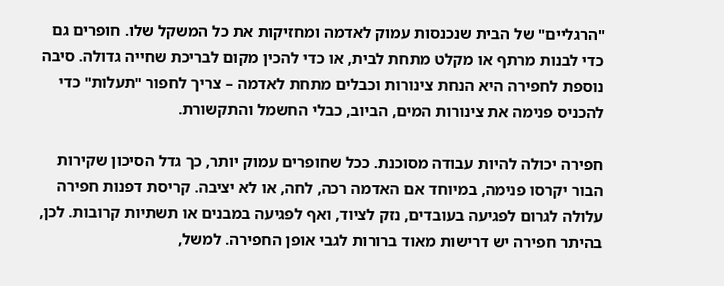"הרגליים" של הבית שנכנסות עמוק לאדמה ומחזיקות את כל המשקל שלו. חופרים גם כדי לבנות מרתף או מקלט מתחת לבית, או כדי להכין מקום לבריכת שחייה גדולה. סיבה נוספת לחפירה היא הנחת צינורות וכבלים מתחת לאדמה – צריך לחפור "תעלות" כדי להכניס פנימה את צינורות המים, הביוב, כבלי החשמל והתקשורת.

חפירה יכולה להיות עבודה מסוכנת. ככל שחופרים עמוק יותר, כך גדל הסיכון שקירות הבור יקרסו פנימה, במיוחד אם האדמה רכה, לחה, או לא יציבה. קריסת דפנות חפירה עלולה לגרום לפגיעה בעובדים, נזק לציוד, ואף לפגיעה במבנים או תשתיות קרובות. לכן, בהיתר חפירה יש דרישות מאוד ברורות לגבי אופן החפירה. למשל,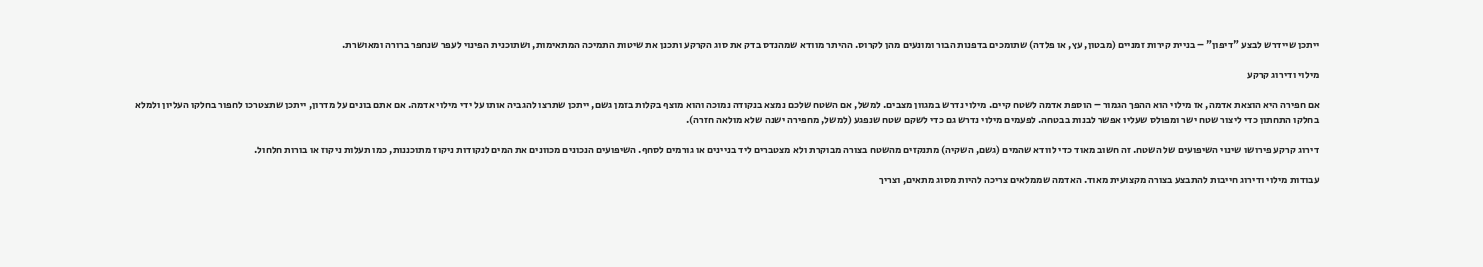ייתכן שיידרש לבצע "דיפון" – בניית קירות זמניים (מבטון, עץ, או פלדה) שתומכים בדפנות הבור ומונעים מהן לקרוס. ההיתר מוודא שמהנדס בדק את סוג הקרקע ותכנן את שיטות התמיכה המתאימות, ושתוכנית הפינוי לעפר שנחפר ברורה ומאושרת.

מילוי ודירוג קרקע

אם חפירה היא הוצאת אדמה, אז מילוי הוא ההפך הגמור – הוספת אדמה לשטח קיים. מילוי נדרש במגוון מצבים. למשל, אם השטח שלכם נמצא בנקודה נמוכה והוא מוצף בקלות בזמן גשם, ייתכן שתרצו להגביה אותו על ידי מילוי אדמה. אם אתם בונים על מדרון, ייתכן שתצטרכו לחפור בחלקו העליון ולמלא בחלקו התחתון כדי ליצור שטח ישר ומפולס שעליו אפשר לבנות בבטחה. לפעמים מילוי נדרש גם כדי לשקם שטח שנפגע (למשל, מחפירה ישנה שלא מולאה חזרה).

דירוג קרקע פירושו שינוי השיפועים של השטח. זה חשוב מאוד כדי לוודא שהמים (גשם, השקיה) מתנקזים מהשטח בצורה מבוקרת ולא מצטברים ליד בניינים או גורמים לסחף. השיפועים הנכונים מכוונים את המים לנקודות ניקוז מתוכננות, כמו תעלות ניקוז או בורות חלחול.

עבודות מילוי ודירוג חייבות להתבצע בצורה מקצועית מאוד. האדמה שממלאים צריכה להיות מסוג מתאים, וצריך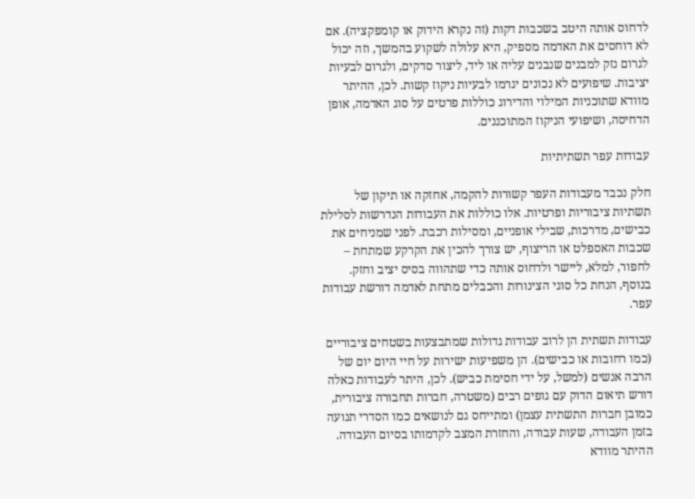לדחוס אותה היטב בשכבות דקות (זה נקרא הידוק או קומפקציה). אם לא דוחסים את האדמה מספיק, היא עלולה לשקוע בהמשך, וזה יכול לגרום נזק למבנים שנבנים עליה או ליד, ליצור סדקים, ולגרום לבעיות יציבות. שיפועים לא נכונים יגרמו לבעיות ניקוז קשות. לכן, ההיתר מוודא שתוכניות המילוי והדירוג כוללות פרטים על סוג האדמה, אופן הדחיסה, ושיפועי הניקוז המתוכננים.

עבודות עפר תשתיתיות

חלק נכבד מעבודות העפר קשורות להקמה, אחזקה או תיקון של תשתיות ציבוריות ופרטיות. אלו כוללות את העבודות הנדרשות לסלילת כבישים, מדרכות, שבילי אופניים, ומסילות רכבת. לפני שמניחים את שכבות האספלט או הריצוף, יש צורך להכין את הקרקע שמתחת – לחפור, למלא, ליישר ולדחוס אותה כדי שתהווה בסיס יציב וחזק. בנוסף, הנחת כל סוגי הצינורות והכבלים מתחת לאדמה דורשת עבודות עפר.

עבודות תשתית הן לרוב עבודות גדולות שמתבצעות בשטחים ציבוריים (כמו רחובות או כבישים). הן משפיעות ישירות על חיי היום יום של הרבה אנשים (למשל, על ידי חסימת כביש). לכן, היתר לעבודות כאלה דורש תיאום הדוק עם גופים רבים (משטרה, חברות תחבורה ציבורית, כמובן חברות התשתית עצמן) ומתייחס גם לנושאים כמו הסדרי תנועה בזמן העבודה, שעות עבודה, והחזרת המצב לקדמותו בסיום העבודה. ההיתר מוודא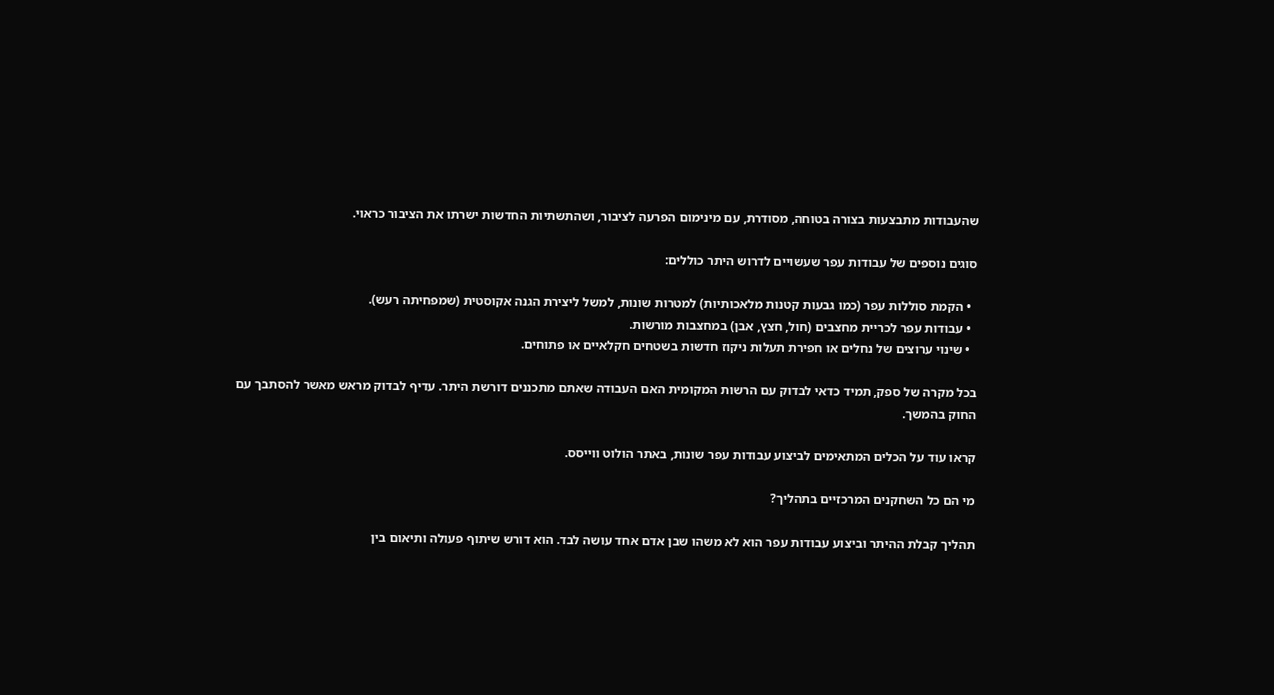שהעבודות מתבצעות בצורה בטוחה, מסודרת, עם מינימום הפרעה לציבור, ושהתשתיות החדשות ישרתו את הציבור כראוי.

סוגים נוספים של עבודות עפר שעשויים לדרוש היתר כוללים:

  • הקמת סוללות עפר (כמו גבעות קטנות מלאכותיות) למטרות שונות, למשל ליצירת הגנה אקוסטית (שמפחיתה רעש).
  • עבודות עפר לכריית מחצבים (חול, חצץ, אבן) במחצבות מורשות.
  • שינוי ערוצים של נחלים או חפירת תעלות ניקוז חדשות בשטחים חקלאיים או פתוחים.

בכל מקרה של ספק, תמיד כדאי לבדוק עם הרשות המקומית האם העבודה שאתם מתכננים דורשת היתר. עדיף לבדוק מראש מאשר להסתבך עם החוק בהמשך.

קראו עוד על הכלים המתאימים לביצוע עבודות עפר שונות, באתר הולוט ווייסס.

מי הם כל השחקנים המרכזיים בתהליך?

תהליך קבלת ההיתר וביצוע עבודות עפר הוא לא משהו שבן אדם אחד עושה לבד. הוא דורש שיתוף פעולה ותיאום בין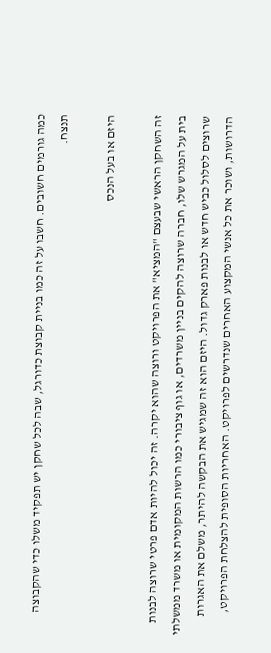כמה גורמים חשובים. חשבו על זה כמו בניית קבוצת כדורגל, שבה לכל שחקן יש תפקיד משלו כדי שהקבוצה תנצח.

היזם או בעל הנכס

זה השחקן הראשי שבעצם "המציא" את הפרויקט ורוצה שהוא יקרה. זה יכול להיות אדם פרטי שרוצה לבנות בית על המגרש שלו, חברה שרוצה להקים בניין משרדים, או גוף ציבורי כמו הרשות המקומית או משרד ממשלתי שרוצים לסלול כביש חדש או לבנות פארק גדול. היזם הוא זה שמגיש את הבקשה להיתר, משלם את האגרות הדרושות, ושוכר את כל אנשי המקצוע האחרים שנדרשים לפרויקט. האחריות הסופית להצלחת הפרויקט,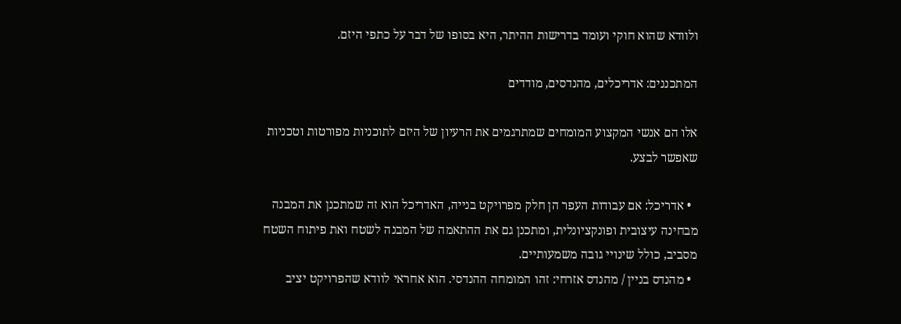ולוודא שהוא חוקי ועומד בדרישות ההיתר, היא בסופו של דבר על כתפי היזם.

המתכננים: אדריכלים, מהנדסים, מודדים

אלו הם אנשי המקצוע המומחים שמתרגמים את הרעיון של היזם לתוכניות מפורטות וטכניות שאפשר לבצע.

  • אדריכל: אם עבודות העפר הן חלק מפרויקט בנייה, האדריכל הוא זה שמתכנן את המבנה מבחינה עיצובית ופונקציונלית, ומתכנן גם את ההתאמה של המבנה לשטח ואת פיתוח השטח מסביב, כולל שינויי גובה משמעותיים.
  • מהנדס בניין / מהנדס אזרחי: זהו המומחה ההנדסי. הוא אחראי לוודא שהפרויקט יציב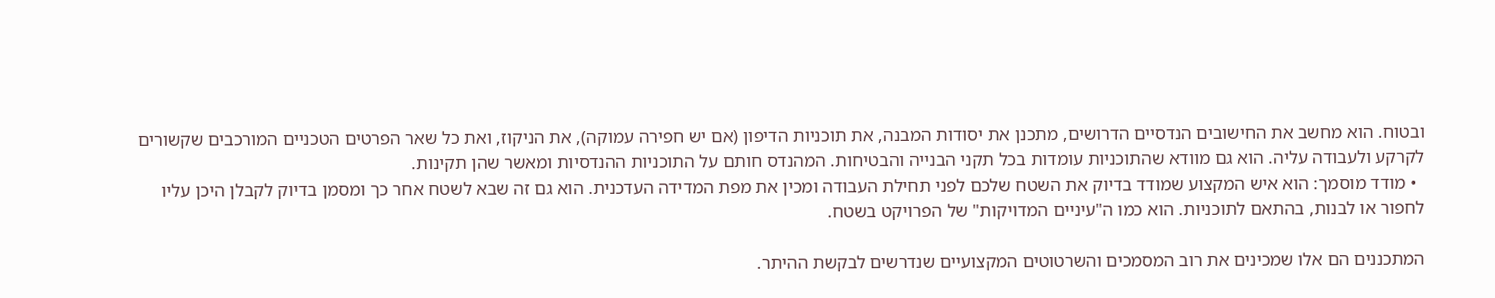ובטוח. הוא מחשב את החישובים הנדסיים הדרושים, מתכנן את יסודות המבנה, את תוכניות הדיפון (אם יש חפירה עמוקה), את הניקוז, ואת כל שאר הפרטים הטכניים המורכבים שקשורים לקרקע ולעבודה עליה. הוא גם מוודא שהתוכניות עומדות בכל תקני הבנייה והבטיחות. המהנדס חותם על התוכניות ההנדסיות ומאשר שהן תקינות.
  • מודד מוסמך: הוא איש המקצוע שמודד בדיוק את השטח שלכם לפני תחילת העבודה ומכין את מפת המדידה העדכנית. הוא גם זה שבא לשטח אחר כך ומסמן בדיוק לקבלן היכן עליו לחפור או לבנות, בהתאם לתוכניות. הוא כמו ה"עיניים המדויקות" של הפרויקט בשטח.

המתכננים הם אלו שמכינים את רוב המסמכים והשרטוטים המקצועיים שנדרשים לבקשת ההיתר.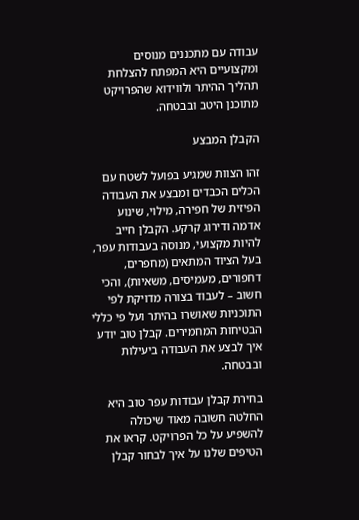עבודה עם מתכננים מנוסים ומקצועיים היא המפתח להצלחת תהליך ההיתר ולווידוא שהפרויקט מתוכנן היטב ובבטחה.

הקבלן המבצע

זהו הצוות שמגיע בפועל לשטח עם הכלים הכבדים ומבצע את העבודה הפיזית של חפירה, מילוי, שינוע אדמה ודירוג קרקע. הקבלן חייב להיות מקצועי, מנוסה בעבודות עפר, בעל הציוד המתאים (מחפרים, דחפורים, מעמיסים, משאיות), והכי חשוב – לעבוד בצורה מדויקת לפי התוכניות שאושרו בהיתר ועל פי כללי הבטיחות המחמירים. קבלן טוב יודע איך לבצע את העבודה ביעילות ובבטחה.

בחירת קבלן עבודות עפר טוב היא החלטה חשובה מאוד שיכולה להשפיע על כל הפרויקט. קראו את הטיפים שלנו על איך לבחור קבלן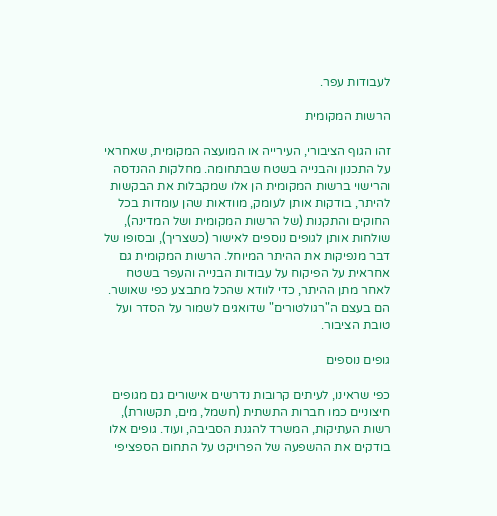לעבודות עפר.

הרשות המקומית

זהו הגוף הציבורי, העירייה או המועצה המקומית, שאחראי על התכנון והבנייה בשטח שבתחומה. מחלקות ההנדסה והרישוי ברשות המקומית הן אלו שמקבלות את הבקשות להיתר, בודקות אותן לעומק, מוודאות שהן עומדות בכל החוקים והתקנות (של הרשות המקומית ושל המדינה), שולחות אותן לגופים נוספים לאישור (כשצריך), ובסופו של דבר מנפיקות את ההיתר המיוחל. הרשות המקומית גם אחראית על הפיקוח על עבודות הבנייה והעפר בשטח לאחר מתן ההיתר, כדי לוודא שהכל מתבצע כפי שאושר. הם בעצם ה"רגולטורים" שדואגים לשמור על הסדר ועל טובת הציבור.

גופים נוספים

כפי שראינו, לעיתים קרובות נדרשים אישורים גם מגופים חיצוניים כמו חברות התשתית (חשמל, מים, תקשורת), רשות העתיקות, המשרד להגנת הסביבה, ועוד. גופים אלו בודקים את ההשפעה של הפרויקט על התחום הספציפי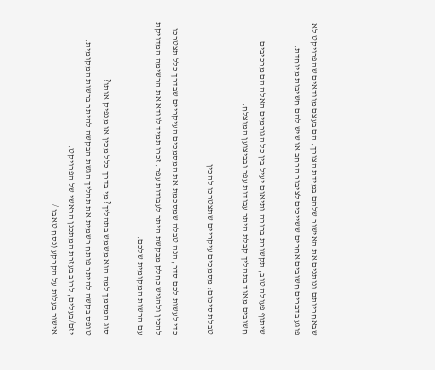שבאחריותם ונותנים את האישור שלהם במידת הצורך. הם בעצם מוודאים שהפרויקט לא פוגע בדברים חשובים אחרים ששייכים לציבור הרחב או שיש להם חשיבות מיוחדת.

שיתוף פעולה טוב, תקשורת ברורה ותיאום יעיל בין כל הגורמים האלה הם מרכיבים חשובים מאוד בתהליך קבלת היתר עבודות עפר ובביצוען המוצלח.

טבלת סיכום: מסמכים עיקריים שתצטרכו להכין

כדי לעשות לכם סדר, הנה טבלה שמסכמת את המסמכים העיקריים שבדרך כלל תצטרכו להכין ולהגיש כחלק מבקשת היתר לעבודות עפר. זכרו תמיד לוודא את הרשימה המדויקת עם הרשות המקומית שלכם.

סוג המסמך למה הוא משמש בתהליך? מי בדרך כלל מכין או מנפיק אותו?
טופס בקשה להיתר פותח רשמית את תהליך הגשת הבקשה להיתר ברשות המקומית. יזם/בעלים, לרוב בעזרת המתכנן הראשי של הפרויקט.
אישור בעלות על הקרקע (נסח טאבו /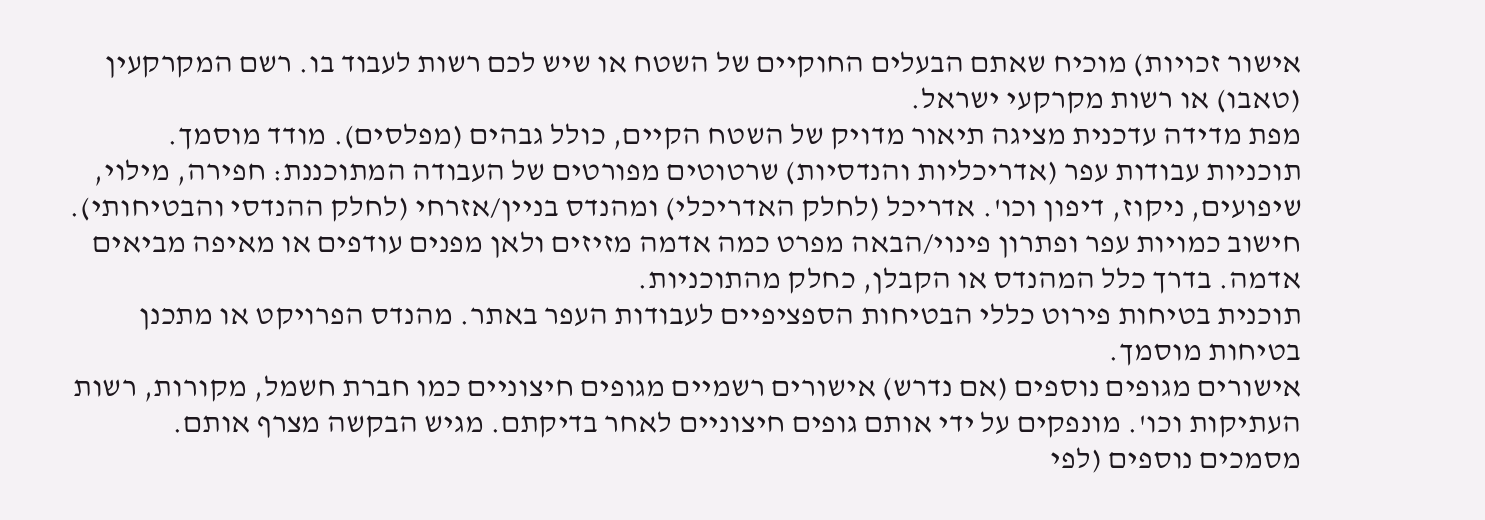אישור זכויות) מוכיח שאתם הבעלים החוקיים של השטח או שיש לכם רשות לעבוד בו. רשם המקרקעין (טאבו) או רשות מקרקעי ישראל.
מפת מדידה עדכנית מציגה תיאור מדויק של השטח הקיים, כולל גבהים (מפלסים). מודד מוסמך.
תוכניות עבודות עפר (אדריכליות והנדסיות) שרטוטים מפורטים של העבודה המתוכננת: חפירה, מילוי, שיפועים, ניקוז, דיפון וכו'. אדריכל (לחלק האדריכלי) ומהנדס בניין/אזרחי (לחלק ההנדסי והבטיחותי).
חישוב כמויות עפר ופתרון פינוי/הבאה מפרט כמה אדמה מזיזים ולאן מפנים עודפים או מאיפה מביאים אדמה. בדרך כלל המהנדס או הקבלן, כחלק מהתוכניות.
תוכנית בטיחות פירוט כללי הבטיחות הספציפיים לעבודות העפר באתר. מהנדס הפרויקט או מתכנן בטיחות מוסמך.
אישורים מגופים נוספים (אם נדרש) אישורים רשמיים מגופים חיצוניים כמו חברת חשמל, מקורות, רשות העתיקות וכו'. מונפקים על ידי אותם גופים חיצוניים לאחר בדיקתם. מגיש הבקשה מצרף אותם.
מסמכים נוספים (לפי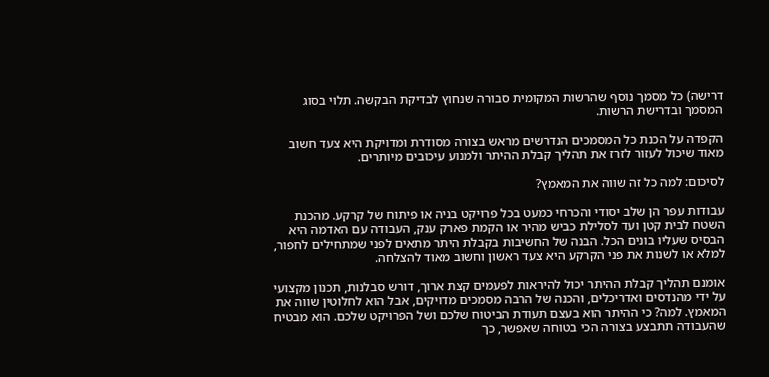דרישה) כל מסמך נוסף שהרשות המקומית סבורה שנחוץ לבדיקת הבקשה. תלוי בסוג המסמך ובדרישת הרשות.

הקפדה על הכנת כל המסמכים הנדרשים מראש בצורה מסודרת ומדויקת היא צעד חשוב מאוד שיכול לעזור לזרז את תהליך קבלת ההיתר ולמנוע עיכובים מיותרים.

לסיכום: למה כל זה שווה את המאמץ?

עבודות עפר הן שלב יסודי והכרחי כמעט בכל פרויקט בניה או פיתוח של קרקע. מהכנת השטח לבית קטן ועד לסלילת כביש מהיר או הקמת פארק ענק, העבודה עם האדמה היא הבסיס שעליו בונים הכל. הבנה של החשיבות בקבלת היתר מתאים לפני שמתחילים לחפור, למלא או לשנות את פני הקרקע היא צעד ראשון וחשוב מאוד להצלחה.

אומנם תהליך קבלת ההיתר יכול להיראות לפעמים קצת ארוך, דורש סבלנות, תכנון מקצועי על ידי מהנדסים ואדריכלים, והכנה של הרבה מסמכים מדויקים, אבל הוא לחלוטין שווה את המאמץ. למה? כי ההיתר הוא בעצם תעודת הביטוח שלכם ושל הפרויקט שלכם. הוא מבטיח שהעבודה תתבצע בצורה הכי בטוחה שאפשר, כך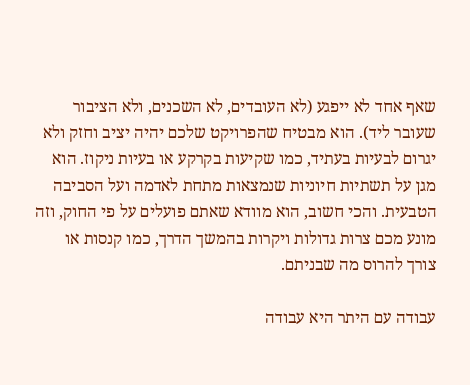שאף אחד לא ייפגע (לא העובדים, לא השכנים, ולא הציבור שעובר ליד). הוא מבטיח שהפרויקט שלכם יהיה יציב וחזק ולא יגרום לבעיות בעתיד, כמו שקיעות בקרקע או בעיות ניקוז. הוא מגן על תשתיות חיוניות שנמצאות מתחת לאדמה ועל הסביבה הטבעית. והכי חשוב, הוא מוודא שאתם פועלים על פי החוק, וזה מונע מכם צרות גדולות ויקרות בהמשך הדרך, כמו קנסות או צורך להרוס מה שבניתם.

עבודה עם היתר היא עבודה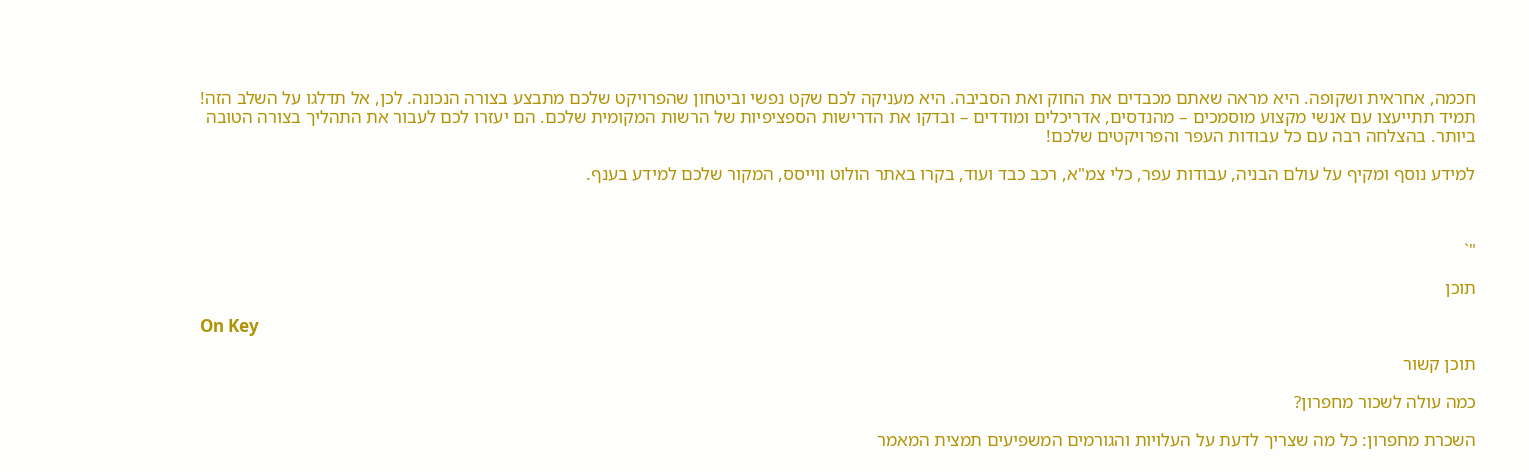חכמה, אחראית ושקופה. היא מראה שאתם מכבדים את החוק ואת הסביבה. היא מעניקה לכם שקט נפשי וביטחון שהפרויקט שלכם מתבצע בצורה הנכונה. לכן, אל תדלגו על השלב הזה! תמיד תתייעצו עם אנשי מקצוע מוסמכים – מהנדסים, אדריכלים ומודדים – ובדקו את הדרישות הספציפיות של הרשות המקומית שלכם. הם יעזרו לכם לעבור את התהליך בצורה הטובה ביותר. בהצלחה רבה עם כל עבודות העפר והפרויקטים שלכם!

למידע נוסף ומקיף על עולם הבניה, עבודות עפר, כלי צמ"א, רכב כבד ועוד, בקרו באתר הולוט ווייסס, המקור שלכם למידע בענף.



"`

תוכן

On Key

תוכן קשור

כמה עולה לשכור מחפרון?

השכרת מחפרון: כל מה שצריך לדעת על העלויות והגורמים המשפיעים תמצית המאמר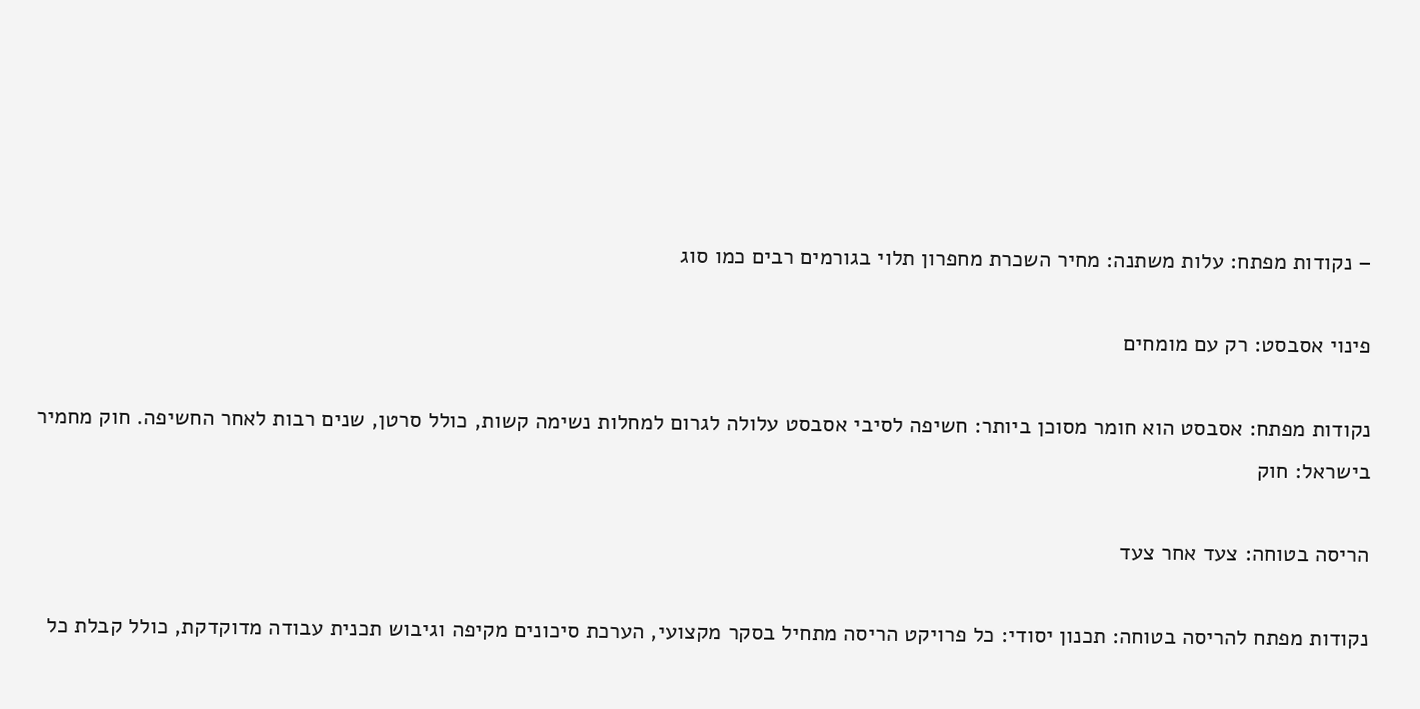– נקודות מפתח: עלות משתנה: מחיר השכרת מחפרון תלוי בגורמים רבים כמו סוג

פינוי אסבסט: רק עם מומחים

נקודות מפתח: אסבסט הוא חומר מסוכן ביותר: חשיפה לסיבי אסבסט עלולה לגרום למחלות נשימה קשות, כולל סרטן, שנים רבות לאחר החשיפה. חוק מחמיר בישראל: חוק

הריסה בטוחה: צעד אחר צעד

נקודות מפתח להריסה בטוחה: תכנון יסודי: כל פרויקט הריסה מתחיל בסקר מקצועי, הערכת סיכונים מקיפה וגיבוש תכנית עבודה מדוקדקת, כולל קבלת כל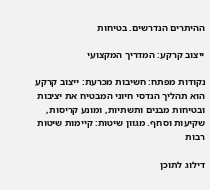ההיתרים הנדרשים. בטיחות

ייצוב קרקע: המדריך המקצועי

נקודות מפתח: חשיבות מכרעת: ייצוב קרקע הוא תהליך הנדסי חיוני המבטיח את יציבות ובטיחות מבנים ותשתיות, ומונע קריסות, שקיעות וסחף. מגוון שיטות: קיימות שיטות רבות

דילוג לתוכן